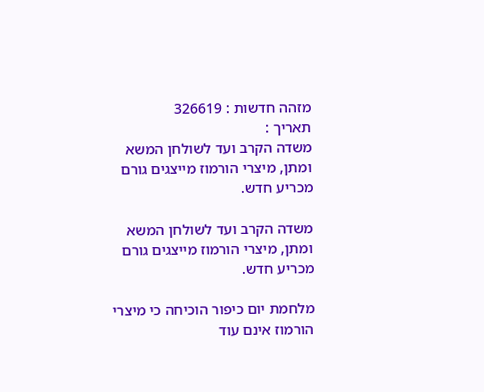מזהה חדשות : 326619
תאריך :
משדה הקרב ועד לשולחן המשא ומתן, מיצרי הורמוז מייצגים גורם מכריע חדש.

משדה הקרב ועד לשולחן המשא ומתן, מיצרי הורמוז מייצגים גורם מכריע חדש.

מלחמת יום כיפור הוכיחה כי מיצרי הורמוז אינם עוד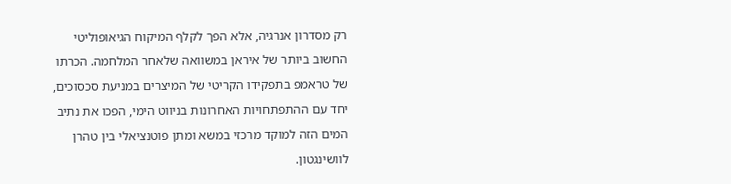רק מסדרון אנרגיה, אלא הפך לקלף המיקוח הגיאופוליטי החשוב ביותר של איראן במשוואה שלאחר המלחמה. הכרתו של טראמפ בתפקידו הקריטי של המיצרים במניעת סכסוכים, יחד עם ההתפתחויות האחרונות בניווט הימי, הפכו את נתיב המים הזה למוקד מרכזי במשא ומתן פוטנציאלי בין טהרן לוושינגטון.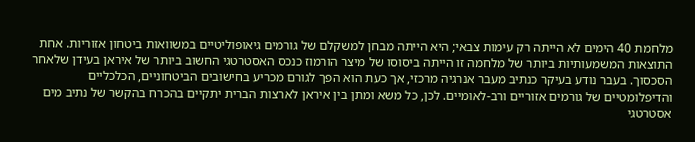מלחמת 40 הימים לא הייתה רק עימות צבאי; היא הייתה מבחן למשקלם של גורמים גיאופוליטיים במשוואות ביטחון אזוריות. אחת התוצאות המשמעותיות ביותר של מלחמה זו הייתה ביסוסו של מיצר הורמוז כנכס האסטרטגי החשוב ביותר של איראן בעידן שלאחר הסכסוך. בעבר נודע בעיקר כנתיב מעבר אנרגיה מרכזי, אך כעת הוא הפך לגורם מכריע בחישובים הביטחוניים, הכלכליים והדיפלומטיים של גורמים אזוריים ורב-לאומיים. לכן, כל משא ומתן בין איראן לארצות הברית יתקיים בהכרח בהקשר של נתיב מים אסטרטגי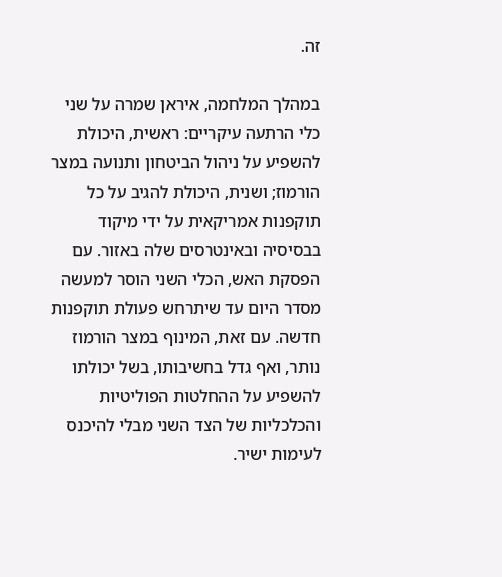זה.

במהלך המלחמה, איראן שמרה על שני כלי הרתעה עיקריים: ראשית, היכולת להשפיע על ניהול הביטחון ותנועה במצר הורמוז; ושנית, היכולת להגיב על כל תוקפנות אמריקאית על ידי מיקוד בבסיסיה ובאינטרסים שלה באזור. עם הפסקת האש, הכלי השני הוסר למעשה מסדר היום עד שיתרחש פעולת תוקפנות חדשה. עם זאת, המינוף במצר הורמוז נותר, ואף גדל בחשיבותו, בשל יכולתו להשפיע על ההחלטות הפוליטיות והכלכליות של הצד השני מבלי להיכנס לעימות ישיר.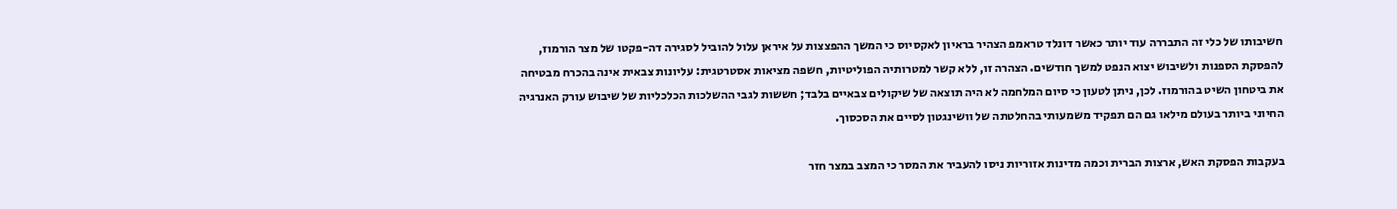חשיבותו של כלי זה התבררה עוד יותר כאשר דונלד טראמפ הצהיר בראיון לאקסיוס כי המשך ההפצצות על איראן עלול להוביל לסגירה דה-פקטו של מצר הורמוז, להפסקת הספנות ולשיבוש יצוא הנפט למשך חודשים. הצהרה זו, ללא קשר למטרותיה הפוליטיות, חשפה מציאות אסטרטגית: עליונות צבאית אינה בהכרח מבטיחה את ביטחון השיט בהורמוז. לכן, ניתן לטעון כי סיום המלחמה לא היה תוצאה של שיקולים צבאיים בלבד; חששות לגבי ההשלכות הכלכליות של שיבוש עורק האנרגיה החיוני ביותר בעולם מילאו גם הם תפקיד משמעותי בהחלטתה של וושינגטון לסיים את הסכסוך.

בעקבות הפסקת האש, ארצות הברית וכמה מדינות אזוריות ניסו להעביר את המסר כי המצב במצר חזר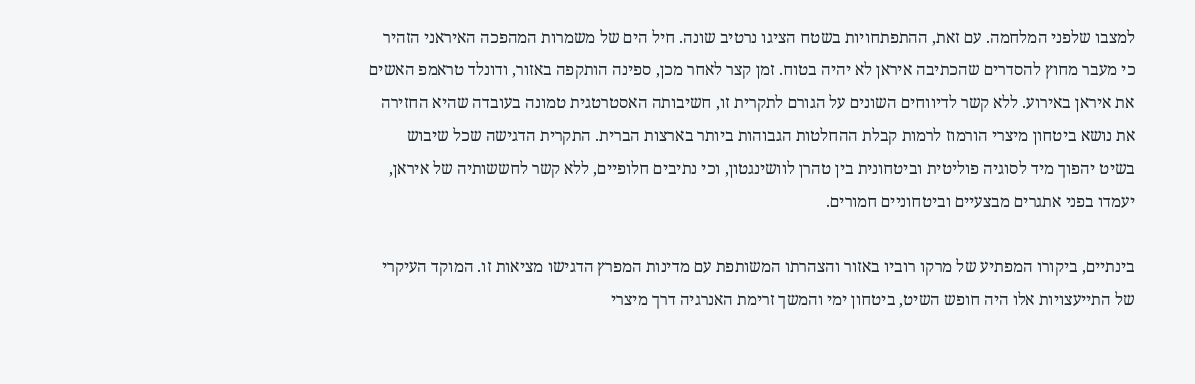למצבו שלפני המלחמה. עם זאת, ההתפתחויות בשטח הציגו נרטיב שונה. חיל הים של משמרות המהפכה האיראני הזהיר כי מעבר מחוץ להסדרים שהכתיבה איראן לא יהיה בטוח. זמן קצר לאחר מכן, ספינה הותקפה באזור, ודונלד טראמפ האשים את איראן באירוע. ללא קשר לדיווחים השונים על הגורם לתקרית זו, חשיבותה האסטרטגית טמונה בעובדה שהיא החזירה את נושא ביטחון מיצרי הורמוז לרמות קבלת ההחלטות הגבוהות ביותר בארצות הברית. התקרית הדגישה שכל שיבוש בשיט יהפוך מיד לסוגיה פוליטית וביטחונית בין טהרן לוושינגטון, וכי נתיבים חלופיים, ללא קשר לחששותיה של איראן, יעמדו בפני אתגרים מבצעיים וביטחוניים חמורים.

בינתיים, ביקורו המפתיע של מרקו רוביו באזור והצהרתו המשותפת עם מדינות המפרץ הדגישו מציאות זו. המוקד העיקרי של התייעצויות אלו היה חופש השיט, ביטחון ימי והמשך זרימת האנרגיה דרך מיצרי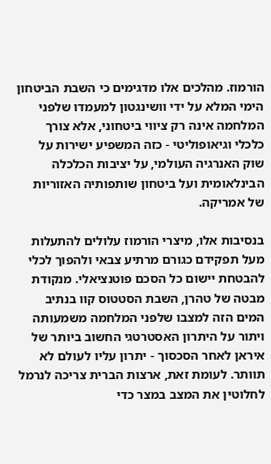הורמוז. מהלכים אלו מדגימים כי השבת הביטחון הימי המלא על ידי וושינגטון למעמדו שלפני המלחמה אינה רק ציווי ביטחוני, אלא צורך כלכלי וגיאופוליטי - כזה המשפיע ישירות על שוק האנרגיה העולמי, על יציבות הכלכלה הבינלאומית ועל ביטחון שותפותיה האזוריות של אמריקה.

בנסיבות אלו, מיצרי הורמוז עלולים להתעלות מעל תפקידם כגורם מרתיע צבאי ולהפוך לכלי להבטחת יישום כל הסכם פוטנציאלי. מנקודת מבטה של טהרן, השבת הסטטוס קוו בנתיב המים הזה למצבו שלפני המלחמה משמעותה ויתור על היתרון האסטרטגי החשוב ביותר של איראן לאחר הסכסוך - יתרון עליו לעולם לא תוותר. לעומת זאת, ארצות הברית צריכה לנרמל לחלוטין את המצב במצר כדי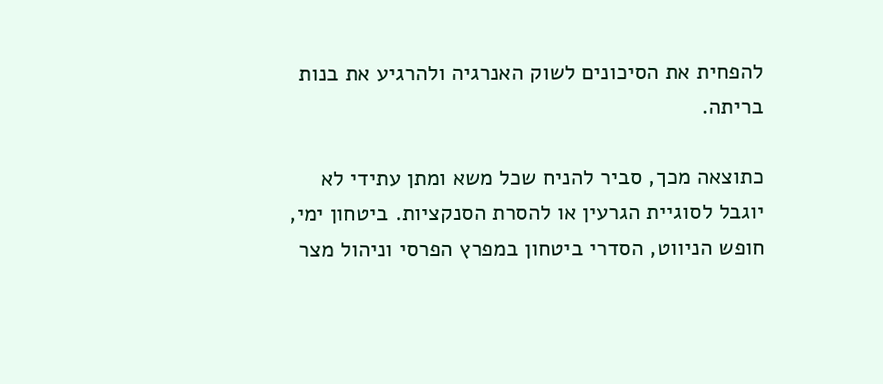להפחית את הסיכונים לשוק האנרגיה ולהרגיע את בנות בריתה.

כתוצאה מכך, סביר להניח שכל משא ומתן עתידי לא יוגבל לסוגיית הגרעין או להסרת הסנקציות. ביטחון ימי, חופש הניווט, הסדרי ביטחון במפרץ הפרסי וניהול מצר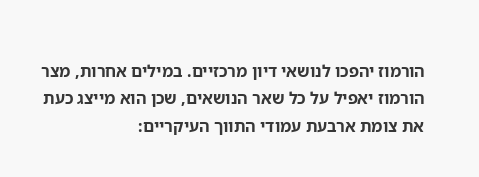הורמוז יהפכו לנושאי דיון מרכזיים. במילים אחרות, מצר הורמוז יאפיל על כל שאר הנושאים, שכן הוא מייצג כעת את צומת ארבעת עמודי התווך העיקריים: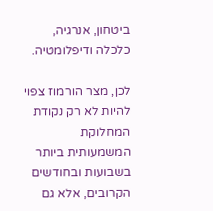ביטחון, אנרגיה, כלכלה ודיפלומטיה.

לכן, מצר הורמוז צפוי להיות לא רק נקודת המחלוקת המשמעותית ביותר בשבועות ובחודשים הקרובים, אלא גם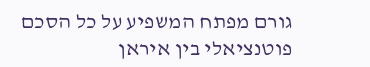גורם מפתח המשפיע על כל הסכם פוטנציאלי בין איראן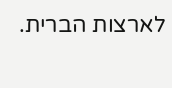לארצות הברית.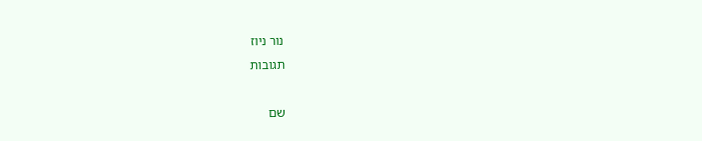נור ניוז
תגובות

שם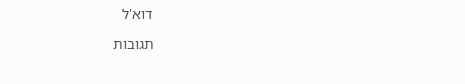דוא'ל

תגובות